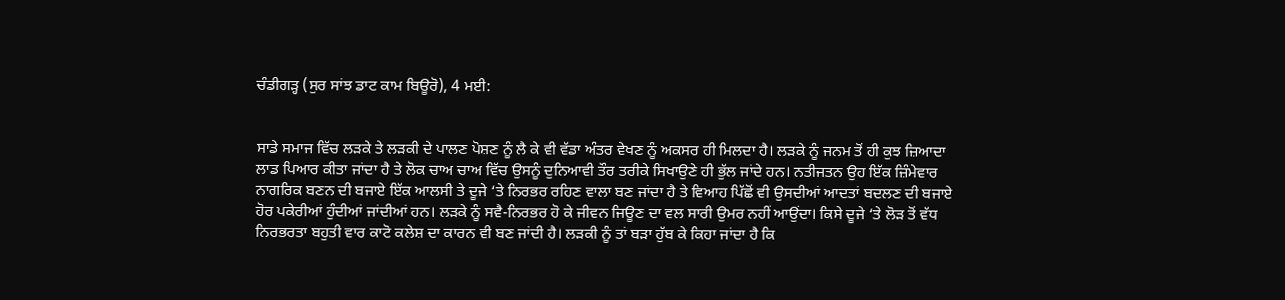ਚੰਡੀਗੜ੍ਹ (ਸੁਰ ਸਾਂਝ ਡਾਟ ਕਾਮ ਬਿਊਰੋ), 4 ਮਈ:


ਸਾਡੇ ਸਮਾਜ ਵਿੱਚ ਲੜਕੇ ਤੇ ਲੜਕੀ ਦੇ ਪਾਲਣ ਪੋਸ਼ਣ ਨੂੰ ਲੈ ਕੇ ਵੀ ਵੱਡਾ ਅੰਤਰ ਵੇਖਣ ਨੂੰ ਅਕਸਰ ਹੀ ਮਿਲਦਾ ਹੈ। ਲੜਕੇ ਨੂੰ ਜਨਮ ਤੋਂ ਹੀ ਕੁਝ ਜ਼ਿਆਦਾ ਲਾਡ ਪਿਆਰ ਕੀਤਾ ਜਾਂਦਾ ਹੈ ਤੇ ਲੋਕ ਚਾਅ ਚਾਅ ਵਿੱਚ ਉਸਨੂੰ ਦੁਨਿਆਵੀ ਤੌਰ ਤਰੀਕੇ ਸਿਖਾਉਣੇ ਹੀ ਭੁੱਲ ਜਾਂਦੇ ਹਨ। ਨਤੀਜਤਨ ਉਹ ਇੱਕ ਜ਼ਿੰਮੇਵਾਰ ਨਾਗਰਿਕ ਬਣਨ ਦੀ ਬਜਾਏ ਇੱਕ ਆਲਸੀ ਤੇ ਦੂਜੇ ‘ਤੇ ਨਿਰਭਰ ਰਹਿਣ ਵਾਲਾ ਬਣ ਜਾਂਦਾ ਹੈ ਤੇ ਵਿਆਹ ਪਿੱਛੋਂ ਵੀ ਉਸਦੀਆਂ ਆਦਤਾਂ ਬਦਲਣ ਦੀ ਬਜਾਏ ਹੋਰ ਪਕੇਰੀਆਂ ਹੁੰਦੀਆਂ ਜਾਂਦੀਆਂ ਹਨ। ਲੜਕੇ ਨੂੰ ਸਵੈ-ਨਿਰਭਰ ਹੋ ਕੇ ਜੀਵਨ ਜਿਊਣ ਦਾ ਵਲ ਸਾਰੀ ਉਮਰ ਨਹੀਂ ਆਉਂਦਾ। ਕਿਸੇ ਦੂਜੇ ‘ਤੇ ਲੋੜ ਤੋਂ ਵੱਧ ਨਿਰਭਰਤਾ ਬਹੁਤੀ ਵਾਰ ਕਾਟੋ ਕਲੇਸ਼ ਦਾ ਕਾਰਨ ਵੀ ਬਣ ਜਾਂਦੀ ਹੈ। ਲੜਕੀ ਨੂੰ ਤਾਂ ਬੜਾ ਹੁੱਬ ਕੇ ਕਿਹਾ ਜਾਂਦਾ ਹੈ ਕਿ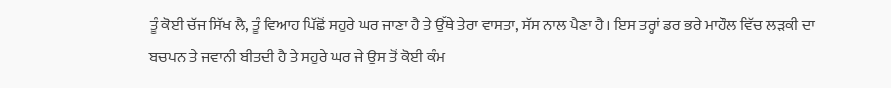ਤੂੰ ਕੋਈ ਚੱਜ ਸਿੱਖ ਲੈ, ਤੂੰ ਵਿਆਹ ਪਿੱਛੋਂ ਸਹੁਰੇ ਘਰ ਜਾਣਾ ਹੈ ਤੇ ਉੱਥੇ ਤੇਰਾ ਵਾਸਤਾ, ਸੱਸ ਨਾਲ ਪੈਣਾ ਹੈ। ਇਸ ਤਰ੍ਹਾਂ ਡਰ ਭਰੇ ਮਾਹੌਲ ਵਿੱਚ ਲੜਕੀ ਦਾ ਬਚਪਨ ਤੇ ਜਵਾਨੀ ਬੀਤਦੀ ਹੈ ਤੇ ਸਹੁਰੇ ਘਰ ਜੇ ਉਸ ਤੋਂ ਕੋਈ ਕੰਮ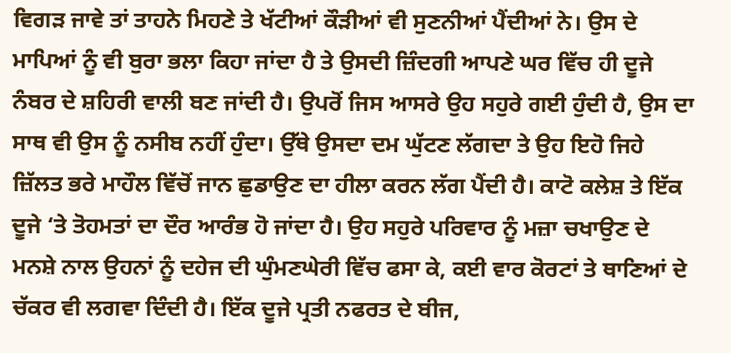ਵਿਗੜ ਜਾਵੇ ਤਾਂ ਤਾਹਨੇ ਮਿਹਣੇ ਤੇ ਖੱਟੀਆਂ ਕੌੜੀਆਂ ਵੀ ਸੁਣਨੀਆਂ ਪੈਂਦੀਆਂ ਨੇ। ਉਸ ਦੇ ਮਾਪਿਆਂ ਨੂੰ ਵੀ ਬੁਰਾ ਭਲਾ ਕਿਹਾ ਜਾਂਦਾ ਹੈ ਤੇ ਉਸਦੀ ਜ਼ਿੰਦਗੀ ਆਪਣੇ ਘਰ ਵਿੱਚ ਹੀ ਦੂਜੇ ਨੰਬਰ ਦੇ ਸ਼ਹਿਰੀ ਵਾਲੀ ਬਣ ਜਾਂਦੀ ਹੈ। ਉਪਰੋਂ ਜਿਸ ਆਸਰੇ ਉਹ ਸਹੁਰੇ ਗਈ ਹੁੰਦੀ ਹੈ, ਉਸ ਦਾ ਸਾਥ ਵੀ ਉਸ ਨੂੰ ਨਸੀਬ ਨਹੀਂ ਹੁੰਦਾ। ਉੱਥੇ ਉਸਦਾ ਦਮ ਘੁੱਟਣ ਲੱਗਦਾ ਤੇ ਉਹ ਇਹੋ ਜਿਹੇ ਜ਼ਿੱਲਤ ਭਰੇ ਮਾਹੌਲ ਵਿੱਚੋਂ ਜਾਨ ਛੁਡਾਉਣ ਦਾ ਹੀਲਾ ਕਰਨ ਲੱਗ ਪੈਂਦੀ ਹੈ। ਕਾਟੋ ਕਲੇਸ਼ ਤੇ ਇੱਕ ਦੂਜੇ ‘ਤੇ ਤੋਹਮਤਾਂ ਦਾ ਦੌਰ ਆਰੰਭ ਹੋ ਜਾਂਦਾ ਹੈ। ਉਹ ਸਹੁਰੇ ਪਰਿਵਾਰ ਨੂੰ ਮਜ਼ਾ ਚਖਾਉਣ ਦੇ ਮਨਸ਼ੇ ਨਾਲ ਉਹਨਾਂ ਨੂੰ ਦਹੇਜ ਦੀ ਘੁੰਮਣਘੇਰੀ ਵਿੱਚ ਫਸਾ ਕੇ, ਕਈ ਵਾਰ ਕੋਰਟਾਂ ਤੇ ਥਾਣਿਆਂ ਦੇ ਚੱਕਰ ਵੀ ਲਗਵਾ ਦਿੰਦੀ ਹੈ। ਇੱਕ ਦੂਜੇ ਪ੍ਰਤੀ ਨਫਰਤ ਦੇ ਬੀਜ,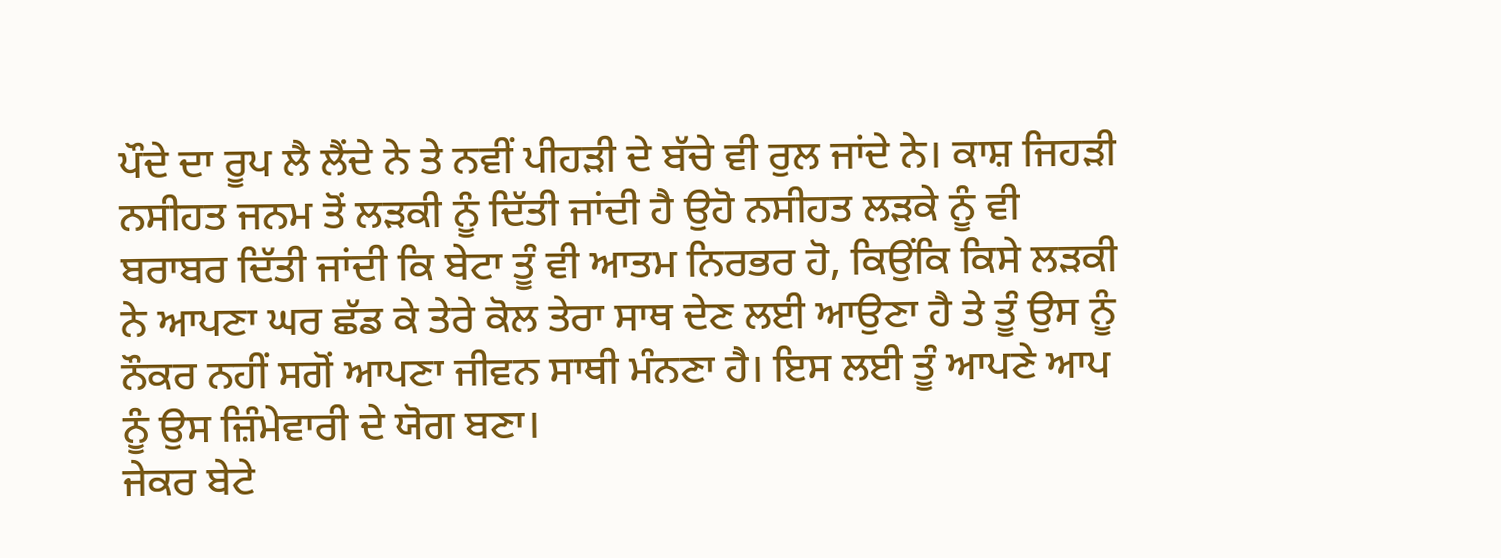ਪੌਦੇ ਦਾ ਰੂਪ ਲੈ ਲੈਂਦੇ ਨੇ ਤੇ ਨਵੀਂ ਪੀਹੜੀ ਦੇ ਬੱਚੇ ਵੀ ਰੁਲ ਜਾਂਦੇ ਨੇ। ਕਾਸ਼ ਜਿਹੜੀ ਨਸੀਹਤ ਜਨਮ ਤੋਂ ਲੜਕੀ ਨੂੰ ਦਿੱਤੀ ਜਾਂਦੀ ਹੈ ਉਹੋ ਨਸੀਹਤ ਲੜਕੇ ਨੂੰ ਵੀ ਬਰਾਬਰ ਦਿੱਤੀ ਜਾਂਦੀ ਕਿ ਬੇਟਾ ਤੂੰ ਵੀ ਆਤਮ ਨਿਰਭਰ ਹੋ, ਕਿਉਂਕਿ ਕਿਸੇ ਲੜਕੀ ਨੇ ਆਪਣਾ ਘਰ ਛੱਡ ਕੇ ਤੇਰੇ ਕੋਲ ਤੇਰਾ ਸਾਥ ਦੇਣ ਲਈ ਆਉਣਾ ਹੈ ਤੇ ਤੂੰ ਉਸ ਨੂੰ ਨੌਕਰ ਨਹੀਂ ਸਗੋਂ ਆਪਣਾ ਜੀਵਨ ਸਾਥੀ ਮੰਨਣਾ ਹੈ। ਇਸ ਲਈ ਤੂੰ ਆਪਣੇ ਆਪ ਨੂੰ ਉਸ ਜ਼ਿੰਮੇਵਾਰੀ ਦੇ ਯੋਗ ਬਣਾ।
ਜੇਕਰ ਬੇਟੇ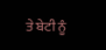ਤੇ ਬੇਟੀ ਨੂੰ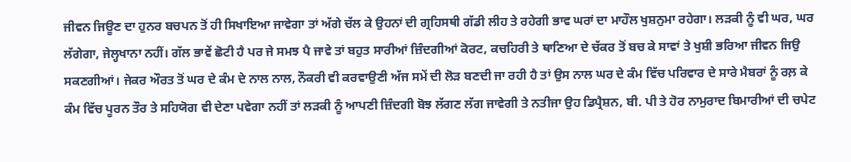ਜੀਵਨ ਜਿਊਣ ਦਾ ਹੁਨਰ ਬਚਪਨ ਤੋਂ ਹੀ ਸਿਖਾਇਆ ਜਾਵੇਗਾ ਤਾਂ ਅੱਗੇ ਚੱਲ ਕੇ ਉਹਨਾਂ ਦੀ ਗ੍ਰਹਿਸਥੀ ਗੱਡੀ ਲੀਹ ਤੇ ਰਹੇਗੀ ਭਾਵ ਘਰਾਂ ਦਾ ਮਾਹੌਲ ਖੁਸ਼ਨੁਮਾ ਰਹੇਗਾ। ਲੜਕੀ ਨੂੰ ਵੀ ਘਰ, ਘਰ ਲੱਗੇਗਾ, ਜੇਲ੍ਹਖਾਨਾ ਨਹੀਂ। ਗੱਲ ਭਾਵੇਂ ਛੋਟੀ ਹੈ ਪਰ ਜੇ ਸਮਝ ਪੈ ਜਾਵੇ ਤਾਂ ਬਹੁਤ ਸਾਰੀਆਂ ਜ਼ਿੰਦਗੀਆਂ ਕੋਰਟ, ਕਚਹਿਰੀ ਤੇ ਥਾਣਿਆ ਦੇ ਚੱਕਰ ਤੋਂ ਬਚ ਕੇ ਸਾਵਾਂ ਤੇ ਖੁਸ਼ੀ ਭਰਿਆ ਜੀਵਨ ਜਿਉ ਸਕਣਗੀਆਂ। ਜੇਕਰ ਔਰਤ ਤੋਂ ਘਰ ਦੇ ਕੰਮ ਦੇ ਨਾਲ ਨਾਲ, ਨੌਕਰੀ ਵੀ ਕਰਵਾਉਣੀ ਅੱਜ ਸਮੇਂ ਦੀ ਲੋੜ ਬਣਦੀ ਜਾ ਰਹੀ ਹੈ ਤਾਂ ਉਸ ਨਾਲ ਘਰ ਦੇ ਕੰਮ ਵਿੱਚ ਪਰਿਵਾਰ ਦੇ ਸਾਰੇ ਮੈਬਰਾਂ ਨੂੰ ਰਲ਼ ਕੇ ਕੰਮ ਵਿੱਚ ਪੂਰਨ ਤੌਰ ਤੇ ਸਹਿਯੋਗ ਵੀ ਦੇਣਾ ਪਵੇਗਾ ਨਹੀਂ ਤਾਂ ਲੜਕੀ ਨੂੰ ਆਪਣੀ ਜ਼ਿੰਦਗੀ ਬੋਝ ਲੱਗਣ ਲੱਗ ਜਾਵੇਗੀ ਤੇ ਨਤੀਜਾ ਉਹ ਡਿਪ੍ਰੈਸ਼ਨ, ਬੀ. ਪੀ ਤੇ ਹੋਰ ਨਾਮੁਰਾਦ ਬਿਮਾਰੀਆਂ ਦੀ ਚਪੇਟ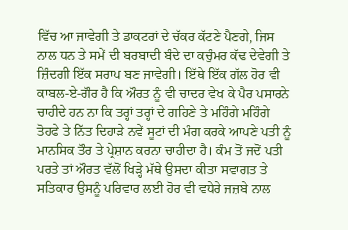ਵਿੱਚ ਆ ਜਾਵੇਗੀ ਤੇ ਡਾਕਟਰਾਂ ਦੇ ਚੱਕਰ ਕੱਟਣੇ ਪੈਣਗੇ, ਜਿਸ ਨਾਲ ਧਨ ਤੇ ਸਮੇਂ ਦੀ ਬਰਬਾਦੀ ਬੰਦੇ ਦਾ ਕਚੁੰਮਰ ਕੱਢ ਦੇਵੇਗੀ ਤੇ ਜ਼ਿੰਦਗੀ ਇੱਕ ਸਰਾਪ ਬਣ ਜਾਵੇਗੀ। ਇੱਥੇ ਇੱਕ ਗੱਲ ਹੋਰ ਵੀ ਕਾਬਲ-ਏ-ਗੌਰ ਹੈ ਕਿ ਔਰਤ ਨੂੰ ਵੀ ਚਾਦਰ ਵੇਖ ਕੇ ਪੈਰ ਪਸਾਰਨੇ ਚਾਹੀਦੇ ਹਨ ਨਾ ਕਿ ਤਰ੍ਹਾਂ ਤਰ੍ਹਾਂ ਦੇ ਗਹਿਣੇ ਤੇ ਮਹਿੰਗੇ ਮਹਿੰਗੇ ਤੋਹਫੇ ਤੇ ਨਿੱਤ ਦਿਹਾੜੇ ਨਵੇਂ ਸੂਟਾਂ ਦੀ ਮੰਗ ਕਰਕੇ ਆਪਣੇ ਪਤੀ ਨੂੰ ਮਾਨਸਿਕ ਤੌਰ ਤੇ ਪ੍ਰੇਸ਼ਾਨ ਕਰਨਾ ਚਾਹੀਦਾ ਹੈ। ਕੰਮ ਤੋਂ ਜਦੋਂ ਪਤੀ ਪਰਤੇ ਤਾਂ ਔਰਤ ਵੱਲੋਂ ਖਿੜ੍ਹੇ ਮੱਥੇ ਉਸਦਾ ਕੀਤਾ ਸਵਾਗਤ ਤੇ ਸਤਿਕਾਰ ਉਸਨੂੰ ਪਰਿਵਾਰ ਲਈ ਹੋਰ ਵੀ ਵਧੇਰੇ ਜਜ਼ਬੇ ਨਾਲ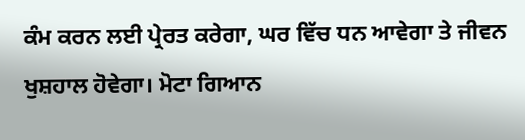ਕੰਮ ਕਰਨ ਲਈ ਪ੍ਰੇਰਤ ਕਰੇਗਾ, ਘਰ ਵਿੱਚ ਧਨ ਆਵੇਗਾ ਤੇ ਜੀਵਨ ਖੁਸ਼ਹਾਲ ਹੋਵੇਗਾ। ਮੋਟਾ ਗਿਆਨ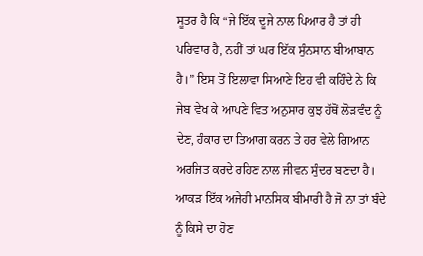ਸੂਤਰ ਹੈ ਕਿ “ਜੇ ਇੱਕ ਦੂਜੇ ਨਾਲ ਪਿਆਰ ਹੈ ਤਾਂ ਹੀ ਪਰਿਵਾਰ ਹੈ, ਨਹੀਂ ਤਾਂ ਘਰ ਇੱਕ ਸੁੰਨਸਾਨ ਬੀਆਬਾਨ ਹੈ।” ਇਸ ਤੋਂ ਇਲਾਵਾ ਸਿਆਣੇ ਇਹ ਵੀ ਕਹਿੰਦੇ ਨੇ ਕਿ ਜੇਬ ਵੇਖ ਕੇ ਆਪਣੇ ਵਿਤ ਅਨੁਸਾਰ ਕੁਝ ਹੱਥੋਂ ਲੋੜਵੰਦ ਨੂੰ ਦੇਣ, ਹੰਕਾਰ ਦਾ ਤਿਆਗ ਕਰਨ ਤੇ ਹਰ ਵੇਲੇ ਗਿਆਨ ਅਰਜਿਤ ਕਰਦੇ ਰਹਿਣ ਨਾਲ ਜੀਵਨ ਸੁੰਦਰ ਬਣਦਾ ਹੈ। ਆਕੜ ਇੱਕ ਅਜੇਹੀ ਮਾਨਸਿਕ ਬੀਮਾਰੀ ਹੈ ਜੋ ਨਾ ਤਾਂ ਬੰਦੇ ਨੂੰ ਕਿਸੇ ਦਾ ਹੋਣ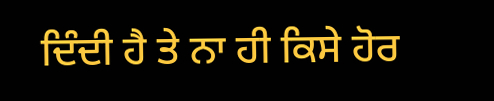ਦਿੰਦੀ ਹੈ ਤੇ ਨਾ ਹੀ ਕਿਸੇ ਹੋਰ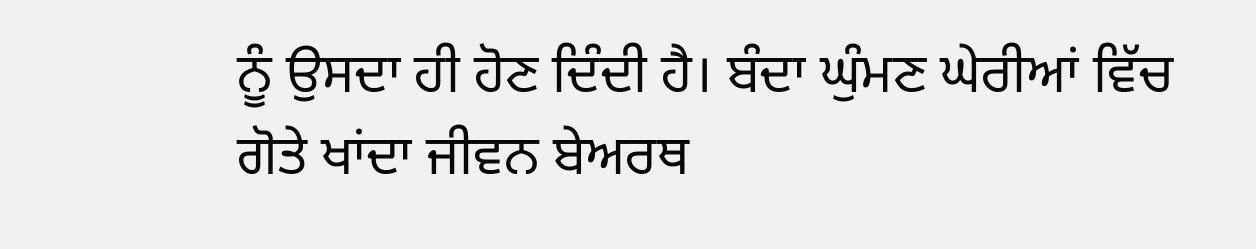ਨੂੰ ਉਸਦਾ ਹੀ ਹੋਣ ਦਿੰਦੀ ਹੈ। ਬੰਦਾ ਘੁੰਮਣ ਘੇਰੀਆਂ ਵਿੱਚ ਗੋਤੇ ਖਾਂਦਾ ਜੀਵਨ ਬੇਅਰਥ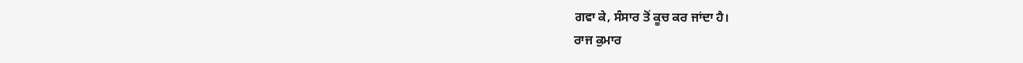ਗਵਾ ਕੇ, ਸੰਸਾਰ ਤੋਂ ਕੂਚ ਕਰ ਜਾਂਦਾ ਹੈ।
ਰਾਜ ਕੁਮਾਰ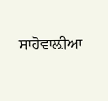ਸਾਹੋਵਾਲ਼ੀਆ